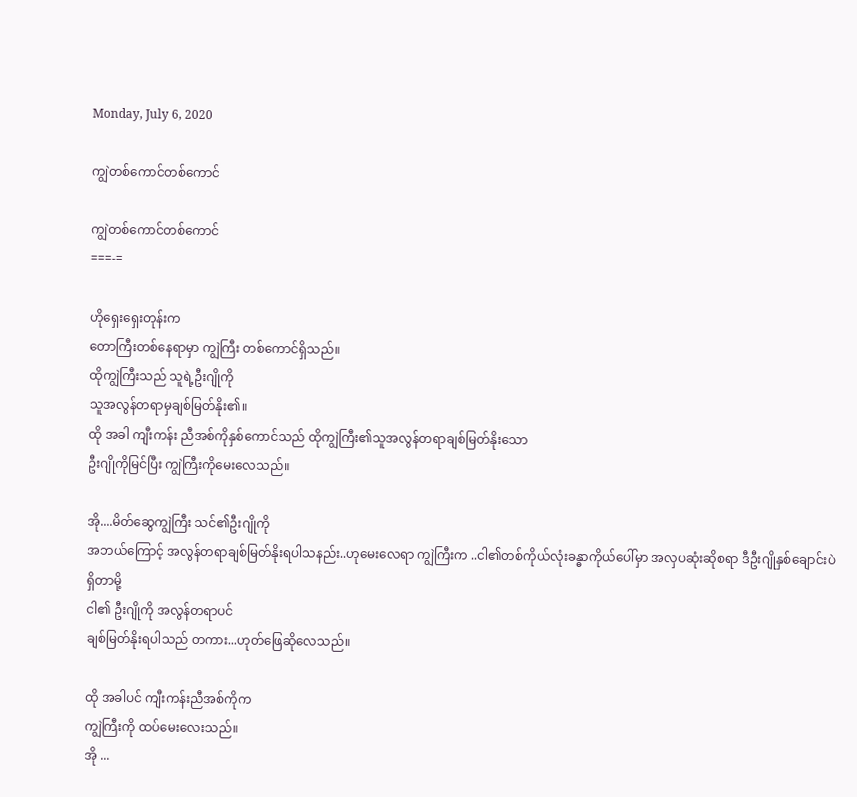Monday, July 6, 2020

ကျွဲတစ်ကောင်တစ်ကောင်

ကျွဲတစ်ကောင်တစ်ကောင်
===-=

ဟိုရှေးရှေးတုန်းက
တောကြီးတစ်နေရာမှာ ကျွဲကြီး တစ်ကောင်ရှိသည်။
ထိုကျွဲကြီးသည် သူရဲ့ဦးဂျိုကို
သူအလွန်တရာမှချစ်မြတ်နိုး၏။
ထို အခါ ကျီးကန်း ညီအစ်ကိုနှစ်ကောင်သည် ထိုကျွဲကြီး၏သူအလွန်တရာချစ်မြတ်နိုးသော
ဦးဂျိုကိုမြင်ပြီး ကျွဲကြီးကိုမေးလေသည်။

အို....မိတ်ဆွေကျွဲကြီး သင်၏ဦးဂျိုကို
အဘယ်ကြောင့် အလွန်တရာချစ်မြတ်နိုးရပါသနည်း..ဟုမေးလေရာ ကျွဲကြီးက ..ငါ၏တစ်ကိုယ်လုံးခန္ဓာကိုယ်ပေါ်မှာ အလှပဆုံးဆိုစရာ ဒီဦးဂျိုနှစ်ချောင်းပဲ ရှိတာမို့
ငါ၏ ဦးဂျိုကို အလွန်တရာပင်
ချစ်မြတ်နိုးရပါသည် တကား...ဟုတ်ဖြေဆိုလေသည်။

ထို အခါပင် ကျီးကန်းညီအစ်ကိုက
ကျွဲကြီးကို ထပ်မေးလေးသည်။
အို ...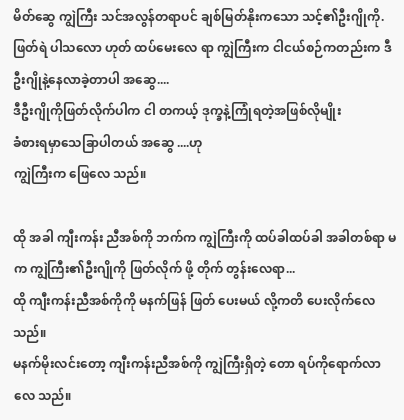မိတ်ဆွေ ကျွဲကြီး သင်အလွန်တရာပင် ချစ်မြတ်နိုးကသော သင့်၏ဦးဂျိုကို.ဖြတ်ရဲ ပါသလော ဟုတ် ထပ်မေးလေ ရာ ကျွဲကြီးက ငါငယ်စဉ်ကတည်းက ဒီဦးဂျိုနဲ့နေလာခဲ့တာပါ အဆွေ....
ဒီဦးဂျိုကိုဖြတ်လိုက်ပါက ငါ တကယ့် ဒုက္ခနဲ့ကြုံရတဲ့အဖြစ်လိုမျိုး
ခံစားရမှာသေခြာပါတယ် အဆွေ ....ဟု
ကျွဲကြီးက ဖြေလေ သည်။

ထို အခါ ကျီးကန်း ညီအစ်ကို ဘက်က ကျွဲကြီးကို ထပ်ခါထပ်ခါ အခါတစ်ရာ မက ကျွဲကြီး၏ဦးဂျိုကို ဖြတ်လိုက် ဖို့ တိုက် တွန်းလေရာ...
ထို ကျီးကန်းညီအစ်ကိုကို မနက်ဖြန် ဖြတ် ပေးမယ် လို့ကတိ ပေးလိုက်လေ သည်။
မနက်မိုးလင်းတော့ ကျီးကန်းညီအစ်ကို ကျွဲကြီးရှိတဲ့ တော ရပ်ကိုရောက်လာလေ သည်။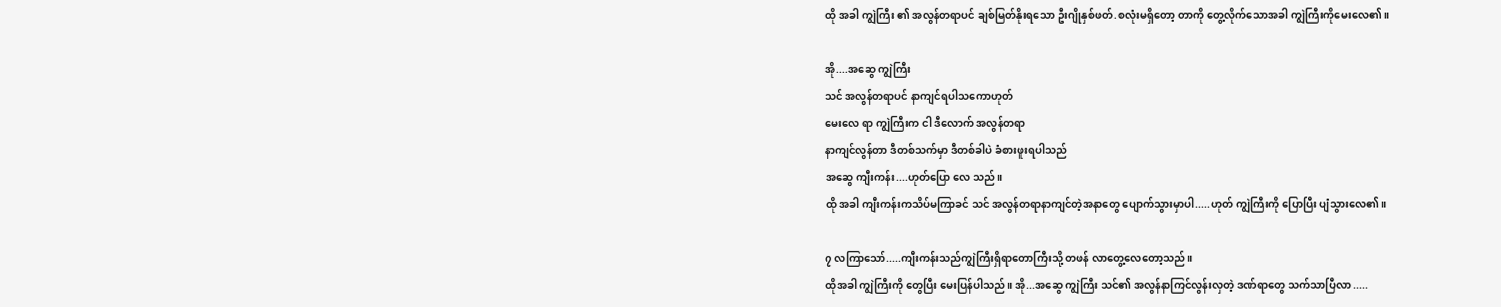ထို အခါ ကျွဲကြီး ၏ အလွန်တရာပင် ချစ်မြတ်နိုးရသော ဦးဂျိုနှစ်ဖတ်.စလုံးမရှိတော့ တာကို တွေ့လိုက်သောအခါ ကျွဲကြီးကိုမေးလေ၏။

အို....အဆွေ ကျွဲကြီး
သင် အလွန်တရာပင် နာကျင်ရပါသကောဟုတ်
မေးလေ ရာ ကျွဲကြီးက ငါ ဒီလောက် အလွန်တရာ
နာကျင်လွန်တာ ဒီတစ်သက်မှာ ဒီတစ်ခါပဲ ခံစားဖူးရပါသည်
အဆွေ ကျီးကန်း....ဟုတ်ပြော လေ သည်။
ထို အခါ ကျီးကန်းကသိပ်မကြာခင် သင် အလွန်တရာနာကျင်တဲ့အနာတွေ ပျောက်သွားမှာပါ.....ဟုတ် ကျွဲကြီးကို ပြောပြီး ပျံသွားလေ၏။

၇ လကြာသော်.....ကျီးကန်းသည်ကျွဲကြီးရှိရာတောကြီးသို့ တဖန် လာတွေ့လေတော့သည်။
ထိုအခါ ကျွဲကြီးကို တွေပြီး မေးပြန်ပါသည်။ အို...အဆွေ ကျွဲကြီး သင်၏ အလွန်နာကြင်လွန်းလှတဲ့ ဒဏ်ရာတွေ သက်သာပြီလာ .....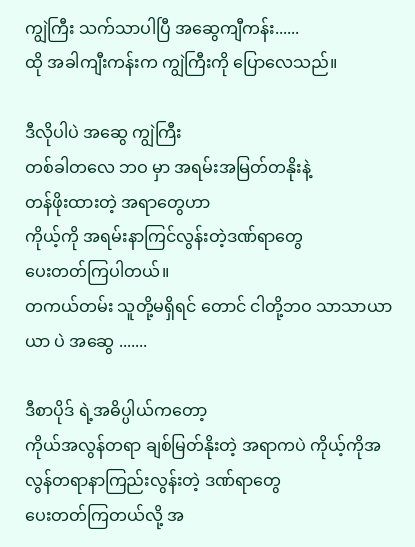ကျွဲကြီး သက်သာပါပြီ အဆွေကျီကန်း......
ထို အခါကျီးကန်းက ကျွဲကြီးကို ပြောလေသည်။

ဒီလိုပါပဲ အဆွေ ကျွဲကြီး
တစ်ခါတလေ ဘဝ မှာ အရမ်းအမြတ်တနိုးနဲ့
တန်ဖိုးထားတဲ့ အရာတွေဟာ
ကိုယ့်ကို အရမ်းနာကြင်လွန်းတဲ့ဒဏ်ရာတွေ
ပေးတတ်ကြပါတယ်။
တကယ်တမ်း သူတို့မရှိရင် တောင် ငါတို့ဘဝ သာသာယာယာ ပဲ အဆွေ .......

ဒီစာပိုဒ် ရဲ့အဓိပ္ပါယ်ကတော့
ကိုယ်အလွန်တရာ ချစ်မြတ်နိုးတဲ့ အရာကပဲ ကိုယ့်ကိုအလွန်တရာနာကြည်းလွန်းတဲ့ ဒဏ်ရာတွေ
ပေးတတ်ကြတယ်လို့ အ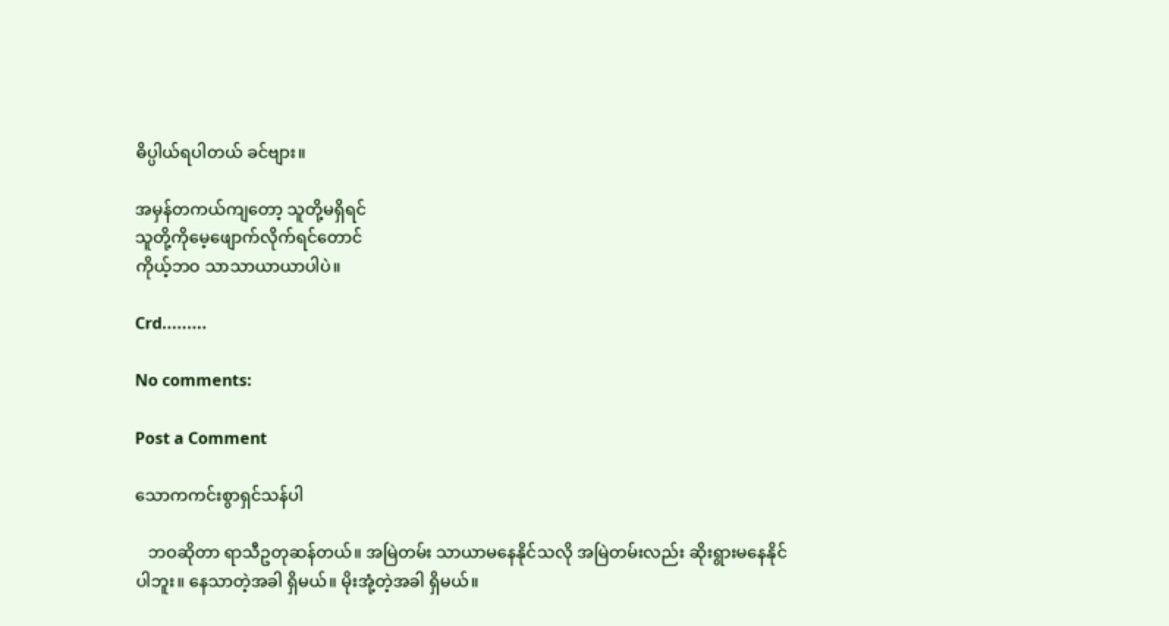ဓိပ္ပါယ်ရပါတယ် ခင်ဗျား။

အမှန်တကယ်ကျတော့ သူတို့မရှိရင်
သူတို့ကိုမေ့ဖျောက်လိုက်ရင်တောင်
ကိုယ့်ဘဝ သာသာယာယာပါပဲ။

Crd.........

No comments:

Post a Comment

သောကကင်းစွာရှင်သန်ပါ

   ဘဝဆိုတာ ရာသီဥတုဆန်တယ်။ အမြဲတမ်း သာယာမနေနိုင်သလို အမြဲတမ်းလည်း ဆိုးရွားမနေနိုင်ပါဘူး။ နေသာတဲ့အခါ ရှိမယ်။ မိုးအုံ့တဲ့အခါ ရှိမယ်။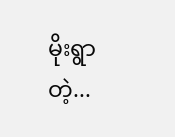မိုးရွာတဲ့...